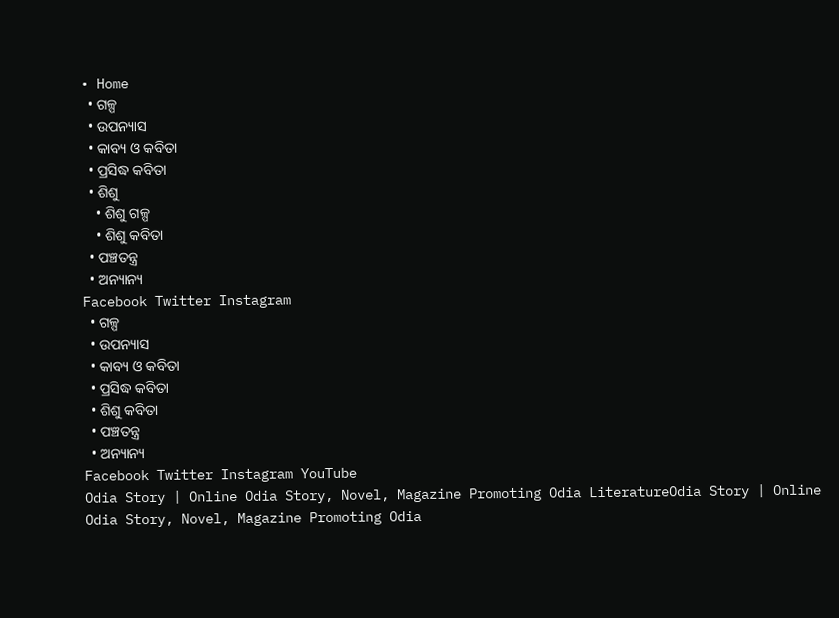• Home
  • ଗଳ୍ପ
  • ଉପନ୍ୟାସ
  • କାବ୍ୟ ଓ କବିତା
  • ପ୍ରସିଦ୍ଧ କବିତା
  • ଶିଶୁ
    • ଶିଶୁ ଗଳ୍ପ
    • ଶିଶୁ କବିତା
  • ପଞ୍ଚତନ୍ତ୍ର
  • ଅନ୍ୟାନ୍ୟ
Facebook Twitter Instagram
  • ଗଳ୍ପ
  • ଉପନ୍ୟାସ
  • କାବ୍ୟ ଓ କବିତା
  • ପ୍ରସିଦ୍ଧ କବିତା
  • ଶିଶୁ କବିତା
  • ପଞ୍ଚତନ୍ତ୍ର
  • ଅନ୍ୟାନ୍ୟ
Facebook Twitter Instagram YouTube
Odia Story | Online Odia Story, Novel, Magazine Promoting Odia LiteratureOdia Story | Online Odia Story, Novel, Magazine Promoting Odia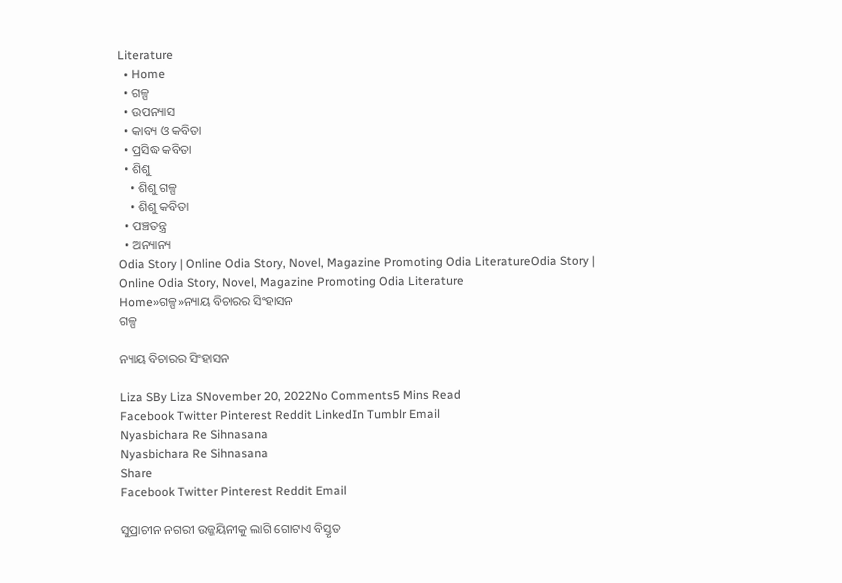Literature
  • Home
  • ଗଳ୍ପ
  • ଉପନ୍ୟାସ
  • କାବ୍ୟ ଓ କବିତା
  • ପ୍ରସିଦ୍ଧ କବିତା
  • ଶିଶୁ
    • ଶିଶୁ ଗଳ୍ପ
    • ଶିଶୁ କବିତା
  • ପଞ୍ଚତନ୍ତ୍ର
  • ଅନ୍ୟାନ୍ୟ
Odia Story | Online Odia Story, Novel, Magazine Promoting Odia LiteratureOdia Story | Online Odia Story, Novel, Magazine Promoting Odia Literature
Home»ଗଳ୍ପ»ନ୍ୟାୟ ବିଚାରର ସିଂହାସନ
ଗଳ୍ପ

ନ୍ୟାୟ ବିଚାରର ସିଂହାସନ

Liza SBy Liza SNovember 20, 2022No Comments5 Mins Read
Facebook Twitter Pinterest Reddit LinkedIn Tumblr Email
Nyasbichara Re Sihnasana
Nyasbichara Re Sihnasana
Share
Facebook Twitter Pinterest Reddit Email

ସୁପ୍ରାଚୀନ ନଗରୀ ଉଜ୍ଜୟିନୀକୁ ଲାଗି ଗୋଟାଏ ବିସ୍ତୃତ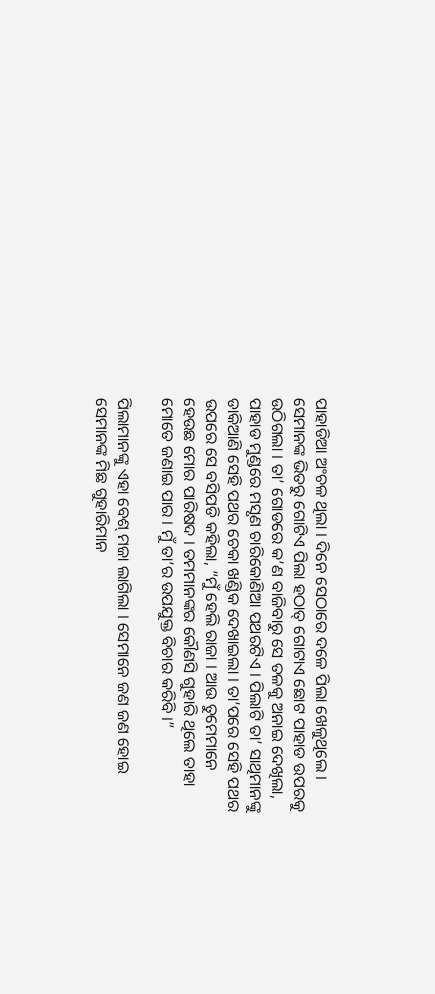ପାହାଡିଆ ଅଂଚଳ ଥିଲା । ଦିନେ ସେଠାରେ ଦଳେ ପିଲା ଖେଳୁଥିଲେ । ସେମାନଙ୍କ ଭିତରୁ ଗୋଟିଏ ପିଲା ହଠାତ୍ ଗୋଟାଏ ଛୋଟ ପାହାଡ ଉପରକୁ ଉଠିଗଲା । ତା’ ଗୋଡରେ କ’ଣ ବାଜିବାରୁ ସେ ତଳକୁ ଅନାଇ ଦେଖିଲା, ପାହାଡ ମୁଣ୍ଡରେ ମସୃଣ ଚାରିକୋଣିଆ ପଥରଟିଏ । ପିଲାଟି ତା’ ସାଥିମାନଙ୍କୁ ଡାକିଆଣି ସେହି ପଥର ଚେକା ଖଣ୍ଡିକ ଦେଖାଇଲା । ତା’ପରେ ସେହି ପଥର ଉପରେ ସେ ବସିପଡି କହିଲା, “ମୁଁ ହେଲି ରାଜା । ଆଉ ତୁମେମାନେ ହେଉଛ ମୋର ପାରିଷଦ । ତମମାନଙ୍କର କୌଣସି ଗୁହାରି ଥିଲେ ତାହା ମୋତେ ଜଣାଇ ପାର । ମୁଁ ତା’ର ଉପଯୁକ୍ତ ବିଚାର କରିବି ।”

ପିଲାମାନଙ୍କୁ ଏହା ବେଶ୍ ମଜା ଲାଗିଲା । ସେମାନେ ଜଣ ଜଣ ହୋଇ ସେମାନଙ୍କ ମିଛ ଗୁହାରିମାନ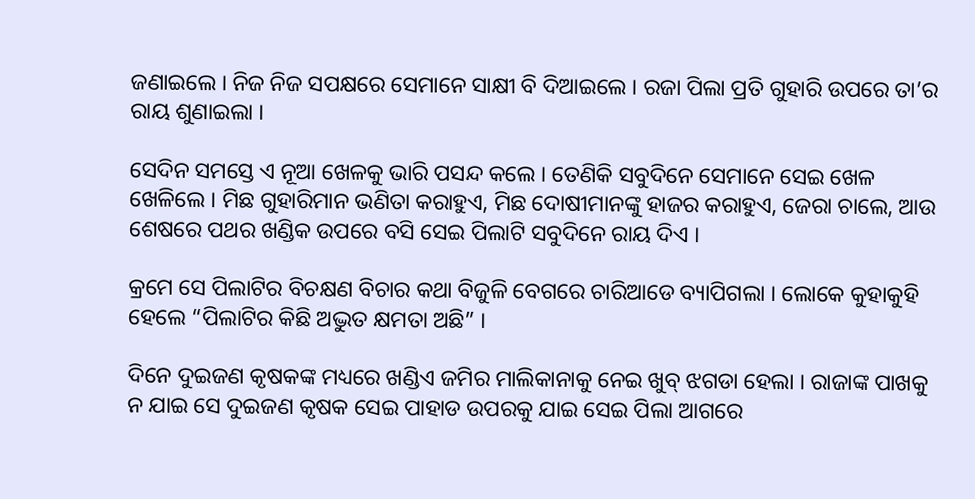ଜଣାଇଲେ । ନିଜ ନିଜ ସପକ୍ଷରେ ସେମାନେ ସାକ୍ଷୀ ବି ଦିଆଇଲେ । ରଜା ପିଲା ପ୍ରତି ଗୁହାରି ଉପରେ ତା’ର ରାୟ ଶୁଣାଇଲା ।

ସେଦିନ ସମସ୍ତେ ଏ ନୂଆ ଖେଳକୁ ଭାରି ପସନ୍ଦ କଲେ । ତେଣିକି ସବୁଦିନେ ସେମାନେ ସେଇ ଖେଳ ଖେଳିଲେ । ମିଛ ଗୁହାରିମାନ ଭଣିତା କରାହୁଏ, ମିଛ ଦୋଷୀମାନଙ୍କୁ ହାଜର କରାହୁଏ, ଜେରା ଚାଲେ, ଆଉ ଶେଷରେ ପଥର ଖଣ୍ଡିକ ଉପରେ ବସି ସେଇ ପିଲାଟି ସବୁଦିନେ ରାୟ ଦିଏ ।

କ୍ରମେ ସେ ପିଲାଟିର ବିଚକ୍ଷଣ ବିଚାର କଥା ବିଜୁଳି ବେଗରେ ଚାରିଆଡେ ବ୍ୟାପିଗଲା । ଲୋକେ କୁହାକୁହି ହେଲେ “ପିଲାଟିର କିଛି ଅଦ୍ଭୁତ କ୍ଷମତା ଅଛି” ।

ଦିନେ ଦୁଇଜଣ କୃଷକଙ୍କ ମଧ୍ୟରେ ଖଣ୍ଡିଏ ଜମିର ମାଲିକାନାକୁ ନେଇ ଖୁବ୍ ଝଗଡା ହେଲା । ରାଜାଙ୍କ ପାଖକୁ ନ ଯାଇ ସେ ଦୁଇଜଣ କୃଷକ ସେଇ ପାହାଡ ଉପରକୁ ଯାଇ ସେଇ ପିଲା ଆଗରେ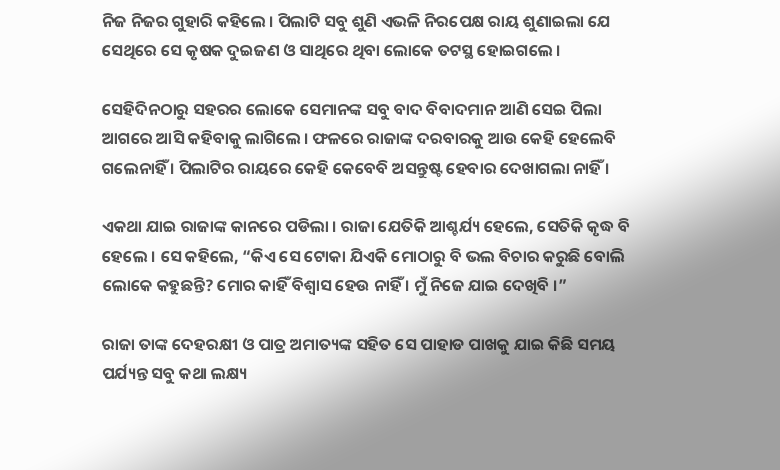ନିଜ ନିଜର ଗୁହାରି କହିଲେ । ପିଲାଟି ସବୁ ଶୁଣି ଏଭଳି ନିରପେକ୍ଷ ରାୟ ଶୁଣାଇଲା ଯେ ସେଥିରେ ସେ କୃଷକ ଦୁଇଜଣ ଓ ସାଥିରେ ଥିବା ଲୋକେ ତଟସ୍ଥ ହୋଇଗଲେ ।

ସେହିଦିନଠାରୁ ସହରର ଲୋକେ ସେମାନଙ୍କ ସବୁ ବାଦ ବିବାଦମାନ ଆଣି ସେଇ ପିଲା ଆଗରେ ଆସି କହିବାକୁ ଲାଗିଲେ । ଫଳରେ ରାଜାଙ୍କ ଦରବାରକୁ ଆଉ କେହି ହେଲେବି ଗଲେନାହିଁ । ପିଲାଟିର ରାୟରେ କେହି କେବେବି ଅସନ୍ତୁଷ୍ଟ ହେବାର ଦେଖାଗଲା ନାହିଁ ।

ଏକଥା ଯାଇ ରାଜାଙ୍କ କାନରେ ପଡିଲା । ରାଜା ଯେତିକି ଆଶ୍ଚର୍ଯ୍ୟ ହେଲେ, ସେତିକି କୃଦ୍ଧ ବି ହେଲେ । ସେ କହିଲେ, “କିଏ ସେ ଟୋକା ଯିଏକି ମୋଠାରୁ ବି ଭଲ ବିଚାର କରୁଛି ବୋଲି ଲୋକେ କହୁଛନ୍ତି? ମୋର କାହିଁ ବିଶ୍ୱାସ ହେଉ ନାହିଁ । ମୁଁ ନିଜେ ଯାଇ ଦେଖିବି ।”

ରାଜା ତାଙ୍କ ଦେହରକ୍ଷୀ ଓ ପାତ୍ର ଅମାତ୍ୟଙ୍କ ସହିତ ସେ ପାହାଡ ପାଖକୁ ଯାଇ କିଛି ସମୟ ପର୍ଯ୍ୟନ୍ତ ସବୁ କଥା ଲକ୍ଷ୍ୟ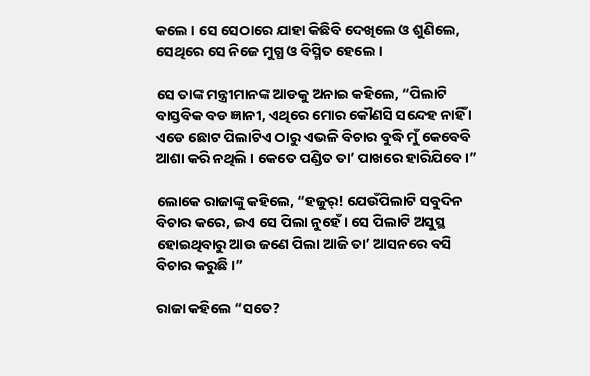କଲେ । ସେ ସେଠାରେ ଯାହା କିଛିବି ଦେଖିଲେ ଓ ଶୁଣିଲେ, ସେଥିରେ ସେ ନିଜେ ମୁଗ୍ଧ ଓ ବିସ୍ମିତ ହେଲେ ।

ସେ ତାଙ୍କ ମନ୍ତ୍ରୀମାନଙ୍କ ଆଡକୁ ଅନାଇ କହିଲେ, “ପିଲାଟି ବାସ୍ତବିକ ବଡ ଜ୍ଞାନୀ, ଏଥିରେ ମୋର କୌଣସି ସନ୍ଦେହ ନାହିଁ । ଏଡେ ଛୋଟ ପିଲାଟିଏ ଠାରୁ ଏଭଳି ବିଚାର ବୁଦ୍ଧି ମୁଁ କେବେବି ଆଶା କରି ନଥିଲି । କେତେ ପଣ୍ଡିତ ତା’ ପାଖରେ ହାରିଯିବେ ।”

ଲୋକେ ରାଜାଙ୍କୁ କହିଲେ, “ହଜୁର୍! ଯେଉଁପିଲାଟି ସବୁଦିନ ବିଚାର କରେ, ଇଏ ସେ ପିଲା ନୁହେଁ । ସେ ପିଲାଟି ଅସୁସ୍ଥ ହୋଇଥିବାରୁ ଆଉ ଜଣେ ପିଲା ଆଜି ତା’ ଆସନରେ ବସି ବିଚାର କରୁଛି ।”

ରାଜା କହିଲେ “ସତେ?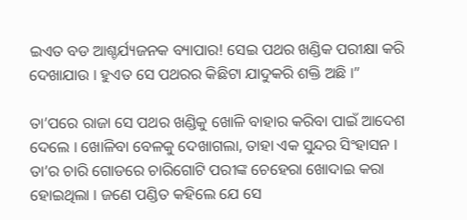ଇଏତ ବଡ ଆଶ୍ଚର୍ଯ୍ୟଜନକ ବ୍ୟାପାର! ସେଇ ପଥର ଖଣ୍ଡିକ ପରୀକ୍ଷା କରି ଦେଖାଯାଉ । ହୁଏତ ସେ ପଥରର କିଛିଟା ଯାଦୁକରି ଶକ୍ତି ଅଛି ।”

ତା’ପରେ ରାଜା ସେ ପଥର ଖଣ୍ଡିକୁ ଖୋଳି ବାହାର କରିବା ପାଇଁ ଆଦେଶ ଦେଲେ । ଖୋଳିବା ବେଳକୁ ଦେଖାଗଲା, ତାହା ଏକ ସୁନ୍ଦର ସିଂହାସନ । ତା’ର ଚାରି ଗୋଡରେ ଚାରିଗୋଟି ପରୀଙ୍କ ଚେହେରା ଖୋଦାଇ କରା ହୋଇଥିଲା । ଜଣେ ପଣ୍ଡିତ କହିଲେ ଯେ ସେ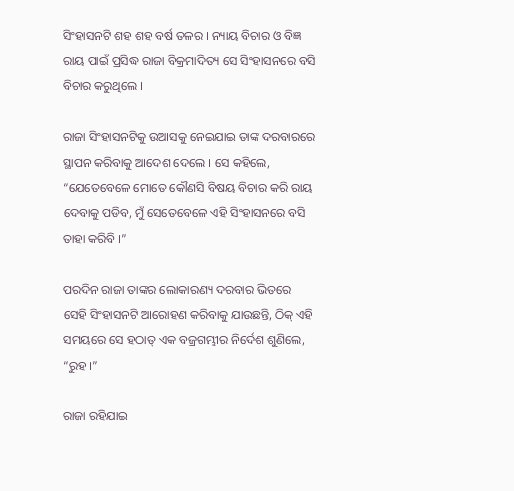ସିଂହାସନଟି ଶହ ଶହ ବର୍ଷ ତଳର । ନ୍ୟାୟ ବିଚାର ଓ ବିଜ୍ଞ ରାୟ ପାଇଁ ପ୍ରସିଦ୍ଧ ରାଜା ବିକ୍ରମାଦିତ୍ୟ ସେ ସିଂହାସନରେ ବସି ବିଚାର କରୁଥିଲେ ।

ରାଜା ସିଂହାସନଟିକୁ ଉଆସକୁ ନେଇଯାଇ ତାଙ୍କ ଦରବାରରେ ସ୍ଥାପନ କରିବାକୁ ଆଦେଶ ଦେଲେ । ସେ କହିଲେ, “ଯେତେବେଳେ ମୋତେ କୌଣସି ବିଷୟ ବିଚାର କରି ରାୟ ଦେବାକୁ ପଡିବ, ମୁଁ ସେତେବେଳେ ଏହି ସିଂହାସନରେ ବସି ତାହା କରିବି ।”

ପରଦିନ ରାଜା ତାଙ୍କର ଲୋକାରଣ୍ୟ ଦରବାର ଭିତରେ ସେହି ସିଂହାସନଟି ଆରୋହଣ କରିବାକୁ ଯାଉଛନ୍ତି, ଠିକ୍ ଏହି ସମୟରେ ସେ ହଠାତ୍ ଏକ ବଜ୍ରଗମ୍ଭୀର ନିର୍ଦେଶ ଶୁଣିଲେ, “ରୁହ ।”

ରାଜା ରହିଯାଇ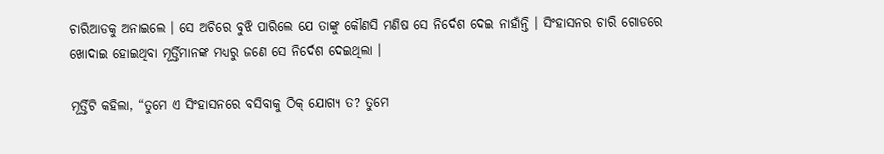ଚାରିଆଡକୁ ଅନାଇଲେ । ସେ ଅଚିରେ ବୁଝି ପାରିଲେ ଯେ ତାଙ୍କୁ କୌଣସି ମଣିଷ ସେ ନିର୍ଦେଶ ଦେଇ ନାହାଁନ୍ତି । ସିଂହାସନର ଚାରି ଗୋଡରେ ଖୋଦାଇ ହୋଇଥିବା ମୂର୍ତ୍ତିମାନଙ୍କ ମଧ୍ୟରୁ ଜଣେ ସେ ନିର୍ଦେଶ ଦେଇଥିଲା ।

ମୂର୍ତ୍ତିଟି କହିଲା, “ତୁମେ ଏ ସିଂହାସନରେ ବସିବାକୁ ଠିକ୍ ଯୋଗ୍ୟ ତ? ତୁମେ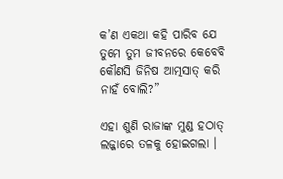କ’ଣ ଏକଥା କହି ପାରିବ ଯେ ତୁମେ ତୁମ ଜୀବନରେ କେବେବି କୌଣସି ଜିନିଷ ଆତ୍ମସାତ୍ କରି ନାହଁ ବୋଲି?”

ଏହା ଶୁଣି ରାଜାଙ୍କ ମୁଣ୍ଡ ହଠାତ୍ ଲଜ୍ଜାରେ ତଳକୁ ହୋଇଗଲା ।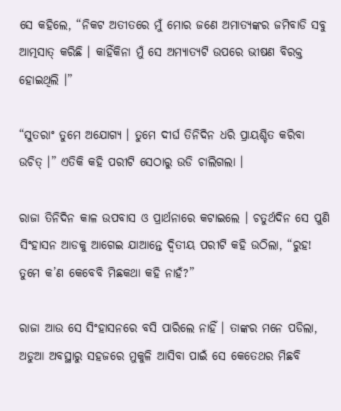ସେ କହିଲେ, “ନିକଟ ଅତୀତରେ ମୁଁ ମୋର ଜଣେ ଅମାତ୍ୟଙ୍କର ଜମିବାଡି ସବୁ ଆତ୍ମସାତ୍ କରିଛି । କାହିଁକିନା ମୁଁ ସେ ଅମ୍ୟାତ୍ୟଟି ଉପରେ ଭୀଷଣ ବିରକ୍ତ ହୋଇଥିଲି ।”

“ସୁତରାଂ ତୁମେ ଅଯୋଗ୍ୟ । ତୁମେ ଦୀର୍ଘ ତିନିଦିନ ଧରି ପ୍ରାୟଶ୍ଚିତ କରିବା ଉଚିତ୍ ।” ଏତିକି କହି ପରୀଟି ସେଠାରୁ ଉଡି ଚାଲିଗଲା ।

ରାଜା ତିନିଦିନ କାଳ ଉପବାସ ଓ ପ୍ରାର୍ଥନାରେ କଟାଇଲେ । ଚତୁର୍ଥଦିନ ସେ ପୁଣି ସିଂହାସନ ଆଡକୁ ଆଗେଇ ଯାଆନ୍ତେ ଦ୍ୱିତୀୟ ପରୀଟି କହି ଉଠିଲା, “ରୁହ! ତୁମେ କ’ଣ କେବେବି ମିଛକଥା କହି ନାହଁ?”

ରାଜା ଆଉ ସେ ସିଂହାସନରେ ବସି ପାରିଲେ ନାହିଁ । ତାଙ୍କର ମନେ ପଡିଲା, ଅଡୁଆ ଅବସ୍ଥାରୁ ସହଜରେ ମୁକୁଳି ଆସିବା ପାଇଁ ସେ କେତେଥର ମିଛବି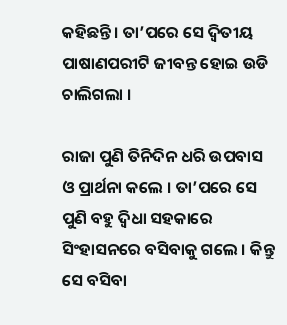କହିଛନ୍ତି । ତା’ପରେ ସେ ଦ୍ୱିତୀୟ ପାଷାଣପରୀଟି ଜୀବନ୍ତ ହୋଇ ଉଡି ଚାଲିଗଲା ।

ରାଜା ପୁଣି ତିନିଦିନ ଧରି ଉପବାସ ଓ ପ୍ରାର୍ଥନା କଲେ । ତା’ପରେ ସେ ପୁଣି ବହୁ ଦ୍ୱିଧା ସହକାରେ ସିଂହାସନରେ ବସିବାକୁ ଗଲେ । କିନ୍ତୁ ସେ ବସିବା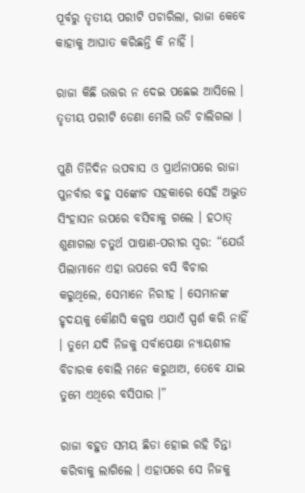ପୂର୍ବରୁ ତୃତୀୟ ପରୀଟି ପଚାରିଲା, ରାଜା କେବେ କାହାକୁ ଆଘାତ କରିଛନ୍ତି କି ନାହିଁ ।

ରାଜା କିଛି ଉତ୍ତର ନ ଦେଇ ପଛେଇ ଆସିଲେ । ତୃତୀୟ ପରୀଟି ଡେଣା ମେଲି ଉଡି ଚାଲିଗଲା ।

ପୁଣି ତିନିଦିନ ଉପବାସ ଓ ପ୍ରାର୍ଥନାପରେ ରାଜା ପୁନର୍ବାର ବହୁ ସଙ୍କୋଚ ସହକାରେ ସେହି ଅଦ୍ଭୁତ ସିଂହାସନ ଉପରେ ବସିବାକୁ ଗଲେ । ହଠାତ୍ ଶୁଣାଗଲା ଚତୁର୍ଥ ପାଷାଣ-ପରୀର ସ୍ୱର: “ଯେଉଁ ପିଲାମାନେ ଏହା ଉପରେ ବସି ବିଚାର କରୁଥିଲେ, ସେମାନେ ନିରୀହ । ସେମାନଙ୍କ ହୃଦୟକୁ କୌଣସି କଳୁଷ ଏଯାଏଁ ସ୍ପର୍ଶ କରି ନାହିଁ । ତୁମେ ଯଦି ନିଜକୁ ସର୍ବାପେକ୍ଷା ନ୍ୟାୟଶୀଳ ବିଚାରକ ବୋଲି ମନେ କରୁଥାଅ, ତେବେ ଯାଇ ତୁମେ ଏଥିରେ ବସିପାର ।”

ରାଜା ବହୁତ ସମୟ ଛିଡା ହୋଇ ରହି ଚିନ୍ତା କରିବାକୁ ଲାଗିଲେ । ଏହାପରେ ସେ ନିଜକୁ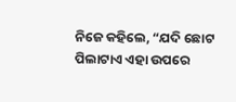ନିଜେ କହିଲେ, “ଯଦି ଛୋଟ ପିଲାଟାଏ ଏହା ଉପରେ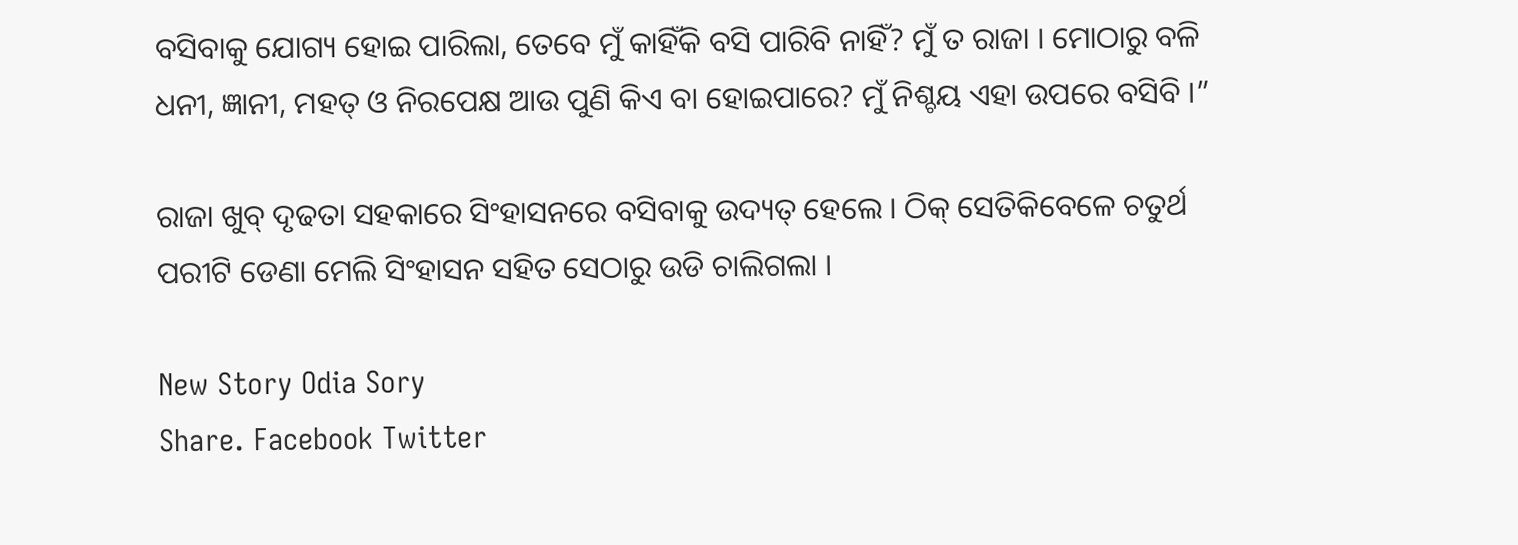ବସିବାକୁ ଯୋଗ୍ୟ ହୋଇ ପାରିଲା, ତେବେ ମୁଁ କାହିଁକି ବସି ପାରିବି ନାହିଁ? ମୁଁ ତ ରାଜା । ମୋଠାରୁ ବଳି ଧନୀ, ଜ୍ଞାନୀ, ମହତ୍ ଓ ନିରପେକ୍ଷ ଆଉ ପୁଣି କିଏ ବା ହୋଇପାରେ? ମୁଁ ନିଶ୍ଚୟ ଏହା ଉପରେ ବସିବି ।”

ରାଜା ଖୁବ୍ ଦୃଢତା ସହକାରେ ସିଂହାସନରେ ବସିବାକୁ ଉଦ୍ୟତ୍ ହେଲେ । ଠିକ୍ ସେତିକିବେଳେ ଚତୁର୍ଥ ପରୀଟି ଡେଣା ମେଲି ସିଂହାସନ ସହିତ ସେଠାରୁ ଉଡି ଚାଲିଗଲା ।

New Story Odia Sory
Share. Facebook Twitter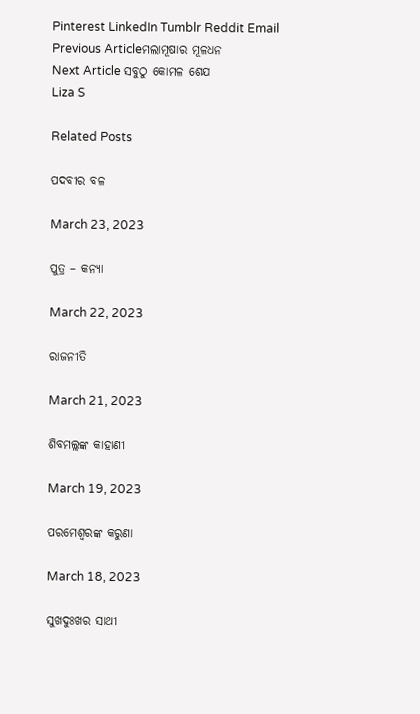Pinterest LinkedIn Tumblr Reddit Email
Previous Articleମଲାମୂଷାର ମୂଳଧନ
Next Article ସବୁଠୁ କୋମଳ ଶେଯ
Liza S

Related Posts

ପଦବୀର ବଳ

March 23, 2023

ପୁତ୍ର – କନ୍ୟା

March 22, 2023

ରାଜନୀତି

March 21, 2023

ଶିବମଲ୍ଲଙ୍କ କାହାଣୀ

March 19, 2023

ପରମେଶ୍ୱରଙ୍କ କରୁଣା

March 18, 2023

ସୁଖଦୁଃଖର ସାଥୀ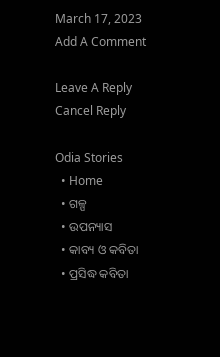March 17, 2023
Add A Comment

Leave A Reply Cancel Reply

Odia Stories
  • Home
  • ଗଳ୍ପ
  • ଉପନ୍ୟାସ
  • କାବ୍ୟ ଓ କବିତା
  • ପ୍ରସିଦ୍ଧ କବିତା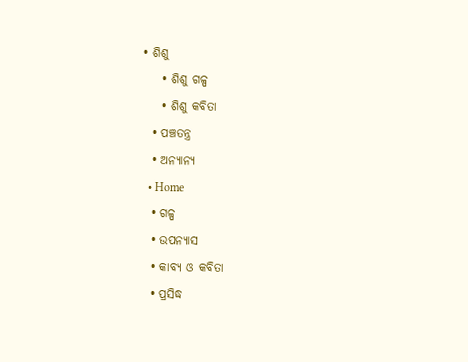• ଶିଶୁ
    • ଶିଶୁ ଗଳ୍ପ
    • ଶିଶୁ କବିତା
  • ପଞ୍ଚତନ୍ତ୍ର
  • ଅନ୍ୟାନ୍ୟ
  • Home
  • ଗଳ୍ପ
  • ଉପନ୍ୟାସ
  • କାବ୍ୟ ଓ କବିତା
  • ପ୍ରସିଦ୍ଧ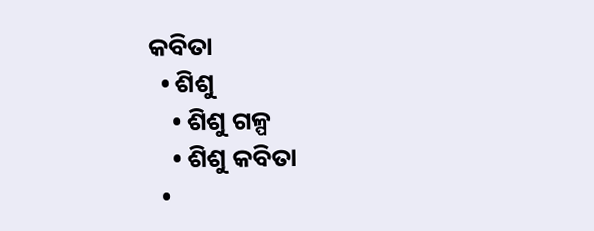କବିତା
  • ଶିଶୁ
    • ଶିଶୁ ଗଳ୍ପ
    • ଶିଶୁ କବିତା
  •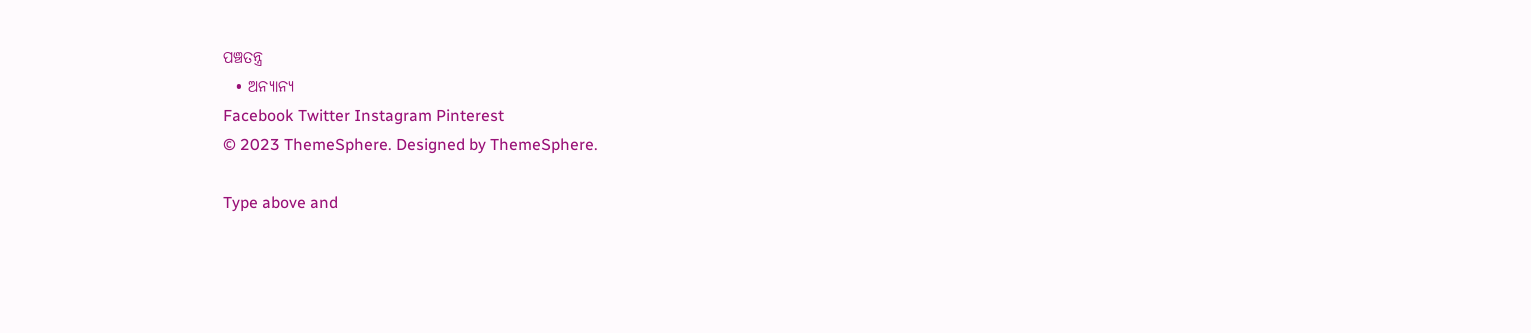ପଞ୍ଚତନ୍ତ୍ର
  • ଅନ୍ୟାନ୍ୟ
Facebook Twitter Instagram Pinterest
© 2023 ThemeSphere. Designed by ThemeSphere.

Type above and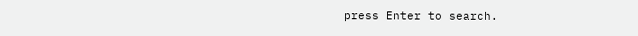press Enter to search.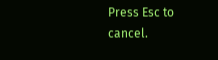Press Esc to cancel.